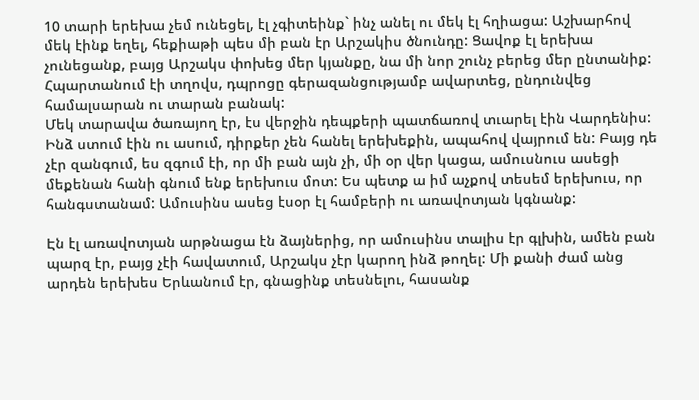10 տարի երեխա չեմ ունեցել, էլ չգիտեինք` ինչ անել ու մեկ էլ հղիացա: Աշխարհով մեկ էինք եղել, հեքիաթի պես մի բան էր Արշակիս ծնունդը: Ցավոք էլ երեխա չունեցանք, բայց Արշակս փոխեց մեր կյանքը, նա մի նոր շունչ բերեց մեր ընտանիք: Հպարտանում էի տղովս, դպրոցը գերազանցությամբ ավարտեց, ընդունվեց համալսարան ու տարան բանակ:
Մեկ տարավա ծառայող էր, էս վերջին դեպքերի պատճառով տւարել էին Վարդենիս: Ինձ ստում էին ու ասում, դիրքեր չեն հանել երեխեքին, ապահով վայրում են: Բայց դե չէր զանգում, ես զգում էի, որ մի բան այն չի, մի օր վեր կացա, ամուսնուս ասեցի մեքենան հանի գնում ենք երեխուս մոտ: Ես պետք ա իմ աչքով տեսեմ երեխուս, որ հանգստանամ: Ամուսինս ասեց էսօր էլ համբերի ու առավոտյան կգնանք:

Էն էլ առավոտյան արթնացա էն ձայներից, որ ամուսինս տալիս էր գլխին, ամեն բան պարզ էր, բայց չէի հավատում, Արշակս չէր կարող ինձ թողել: Մի քանի ժամ անց արդեն երեխես Երևանում էր, գնացինք տեսնելու, հասանք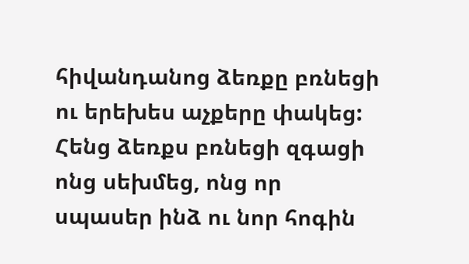հիվանդանոց ձեռքը բռնեցի ու երեխես աչքերը փակեց: Հենց ձեռքս բռնեցի զգացի ոնց սեխմեց, ոնց որ սպասեր ինձ ու նոր հոգին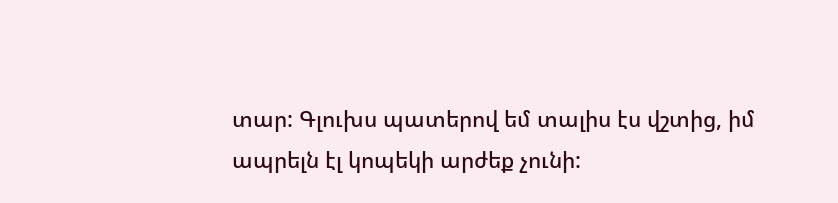տար: Գլուխս պատերով եմ տալիս էս վշտից, իմ ապրելն էլ կոպեկի արժեք չունի: